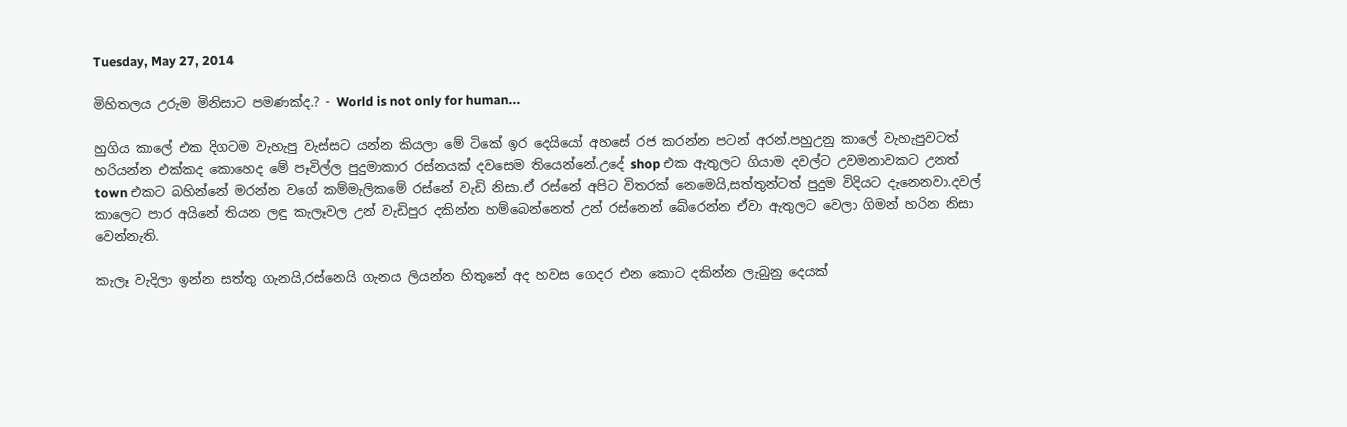Tuesday, May 27, 2014

මිහිතලය උරුම මිනිසාට පමණක්ද.? - World is not only for human...

හුගිය කාලේ එක දිගටම වැහැපු වැස්සට යන්න කියලා මේ ටිකේ ඉර දෙයියෝ අහසේ රජ කරන්න පටන් අරන්.පහුඋනු කාලේ වැහැපුවටත් හරියන්න එක්කද කොහෙද මේ පෑවිල්ල පුදුමාකාර රස්නයක් දවසෙම තියෙන්නේ.උදේ shop එක ඇතුලට ගියාම දවල්ට උවමනාවකට උනත් town එකට බහින්නේ මරන්න වගේ කම්මැලිකමේ රස්නේ වැඩි නිසා.ඒ රස්නේ අපිට විතරක් නෙමෙයි,සත්තුන්ටත් පුදුම විදියට දැනෙනවා.දවල් කාලෙට පාර අයිනේ තියන ලඳු කැලෑවල උන් වැඩිපුර දකින්න හම්බෙන්නෙත් උන් රස්නෙන් බේරෙන්න ඒවා ඇතුලට වෙලා ගිමන් හරින නිසා වෙන්නැති.

කැලෑ වැදිලා ඉන්න සත්තු ගැනයි,රස්නෙයි ගැනය ලියන්න හිතුනේ අද හවස ගෙදර එන කොට දකින්න ලැබුනු දෙයක්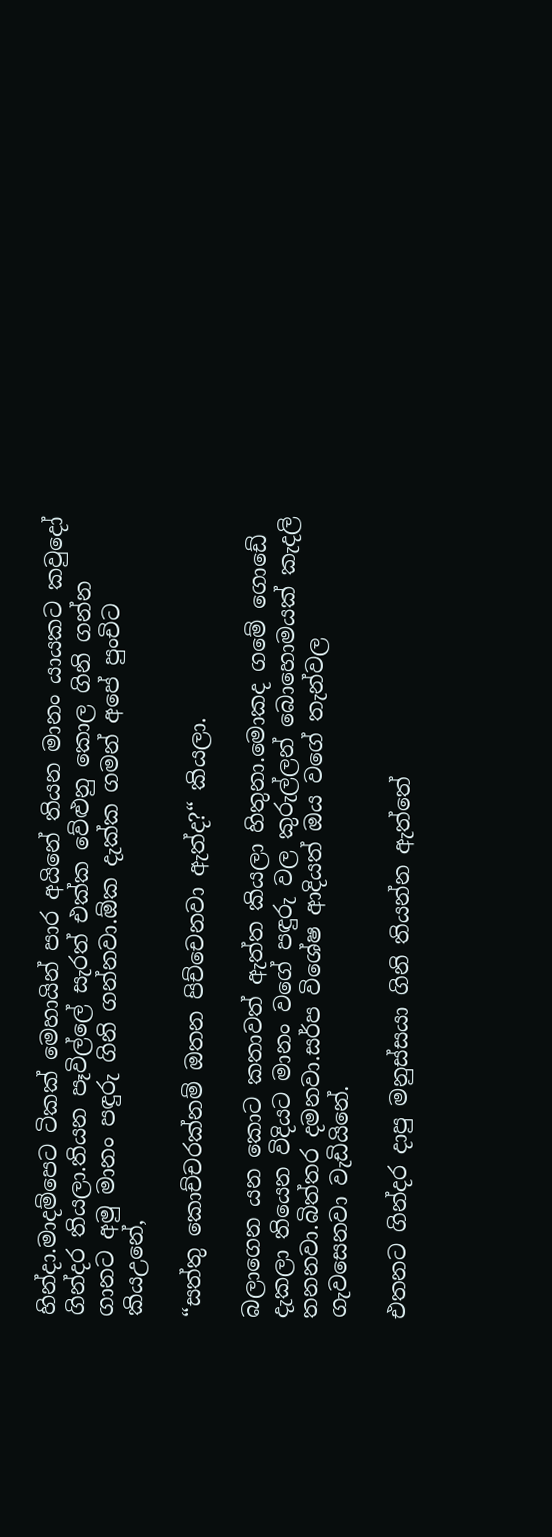හින්දා.මාදම්පෙට ටිකක් මෙහායින් පාර අයිනේ තියන මානං යායකට කවුදෝ ගින්දර තියලා.තියන පෑවිල්ලේ සැරත් එක්ක වේළුනු කොල ගිනි ගන්න ගානට අමු මානං පඳුරු ගිනි ගන්නවා.ඕක දැක්ක ගමන් අපේ පුංචිට කියඋනේ,

“සත්තු කොච්චරක්නම් ඔතන පිච්චෙනවා ඇත්ද?“ කියලා.

බලාගෙන යන කොට කතාවත් ඇත්ත කියලා හිතුනා.මොකද ගමේ ගොඩේ දැකලා තියෙන විදියට මානං වගේ පඳුරු වල කුරුල්ලන් බොහොමයක් කැදලි තනනවා.බිත්තර දමනවා.සර්ප විශේෂ ආදියත් ඔය වගේ තැන්වල ගැවසෙනවා වැඩියිනේ.

එතනට ගින්දර දාපු මනුස්සයා ගිනි තියන්න ඇත්තේ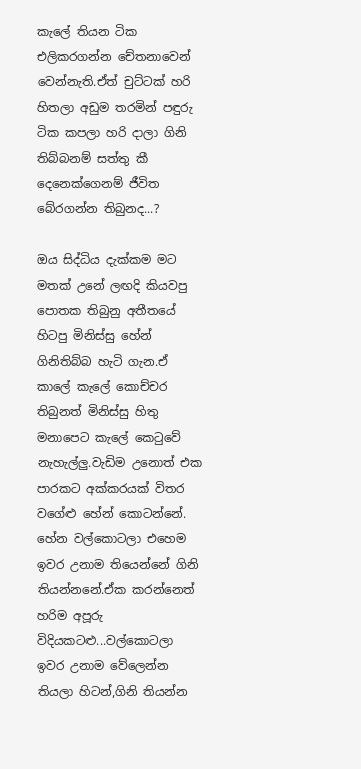කැලේ තියන ටික එලිකරගන්න චේතනාවෙන් වෙන්නැති.ඒත් චුට්ටක් හරි හිතලා අඩුම තරමින් පඳුරු ටික කපලා හරි දාලා ගිනි තිබ්බනම් සත්තු කී දෙනෙක්ගෙනම් ජීවිත බේරගන්න තිබුනද...?

ඔය සිද්ධිය දැක්කම මට මතක් උනේ ලඟදි කියවපු පොතක තිබුනු අතීතයේ හිටපු මිනිස්සු හේන් ගිනිතිබ්බ හැටි ගැන.ඒ කාලේ කැලේ කොච්චර තිබුනත් මිනිස්සු හිතු මනාපෙට කැලේ කෙටුවේ නැහැල්ලු.වැඩිම උනොත් එක පාරකට අක්කරයක් විතර වගේළු හේන් කොටන්නේ.
හේන වල්කොටලා එහෙම ඉවර උනාම තියෙන්නේ ගිනි තියන්නනේ.ඒක කරන්නෙත් හරිම අපූරු විදියකටළු...වල්කොටලා ඉවර උනාම වේලෙන්න තියලා හිටන්,ගිනි තියන්න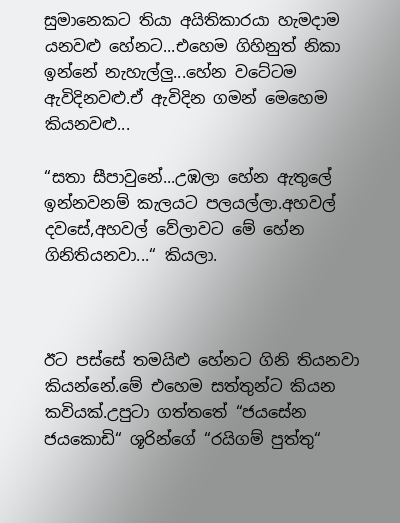සුමානෙකට තියා අයිතිකාරයා හැමදාම යනවළු හේනට...එහෙම ගිහිනුත් නිකා ඉන්නේ නැහැල්ලු...හේන වටේටම ඇවිදිනවළු.ඒ ඇවිදින ගමන් මෙහෙම කියනවළු...

“සතා සීපාවුනේ...උඹලා හේන ඇතුලේ ඉන්නවනම් කැලයට පලයල්ලා.අහවල් දවසේ,අහවල් වේලාවට මේ හේන ගිනිතියනවා...“ කියලා.



ඊට පස්සේ තමයිළු හේනට ගිනි තියනවා කියන්නේ.මේ එහෙම සත්තුන්ට කියන කවියක්.උපුටා ගත්තතේ “ජයසේන ජයකොඩි“ ශූරින්ගේ “රයිගම් පුත්තු“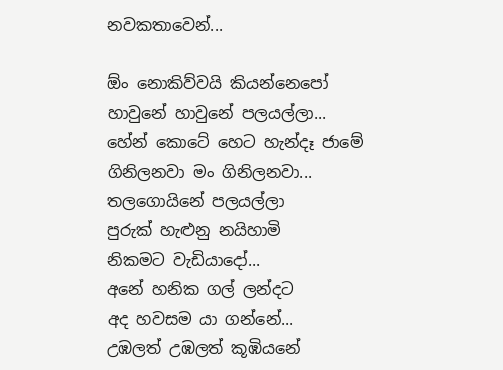නවකතාවෙන්...

ඕං නොකිව්වයි කියන්නෙපෝ
හාවුනේ හාවුනේ පලයල්ලා...
හේන් කොටේ හෙට හැන්දෑ ජාමේ
ගිනිලනවා මං ගිනිලනවා...
තලගොයිනේ පලයල්ලා
පුරුක් හැළුනු නයිහාමි
නිකමට වැඩියාදෝ...
අනේ හනික ගල් ලන්දට
අද හවසම යා ගන්නේ...
උඹලත් උඹලත් කූඹියනේ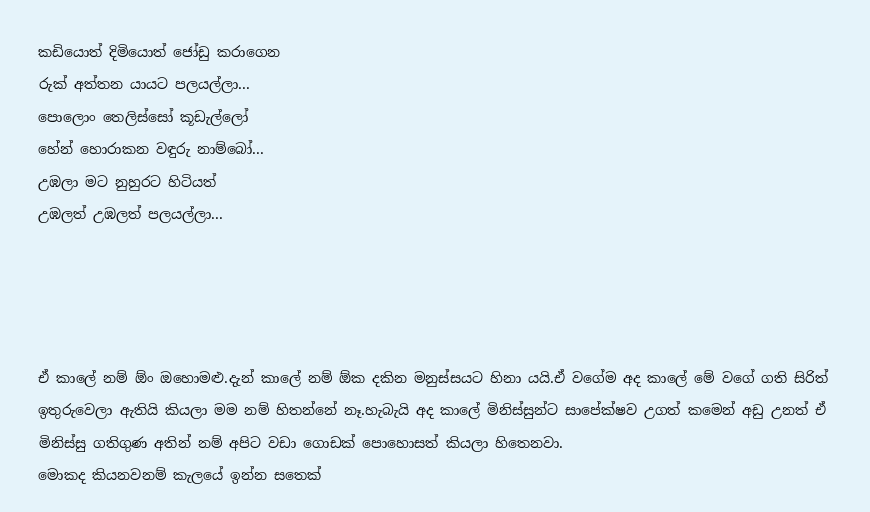කඩියොත් දිමියොත් ජෝඩු කරාගෙන
රුක් අත්තන යායට පලයල්ලා...
පොලොං තෙලිස්සෝ කූඩැල්ලෝ
හේන් හොරාකන වඳුරු නාම්බෝ...
උඹලා මට නුහුරට හිටියත්
උඹලත් උඹලත් පලයල්ලා...




ඒ කාලේ නම් ඕං ඔහොමළු.දැන් කාලේ නම් ඕක දකින මනුස්සයට හිනා යයි.ඒ වගේම අද කාලේ මේ වගේ ගති සිරිත් ඉතුරුවෙලා ඇතියි කියලා මම නම් හිතන්නේ නෑ.හැබැයි අද කාලේ මිනිස්සුන්ට සාපේක්ෂව උගත් කමෙන් අඩු උනත් ඒ මිනිස්සු ගතිගුණ අතින් නම් අපිට වඩා ගොඩක් පොහොසත් කියලා හිතෙනවා.
මොකද කියනවනම් කැලයේ ඉන්න සතෙක්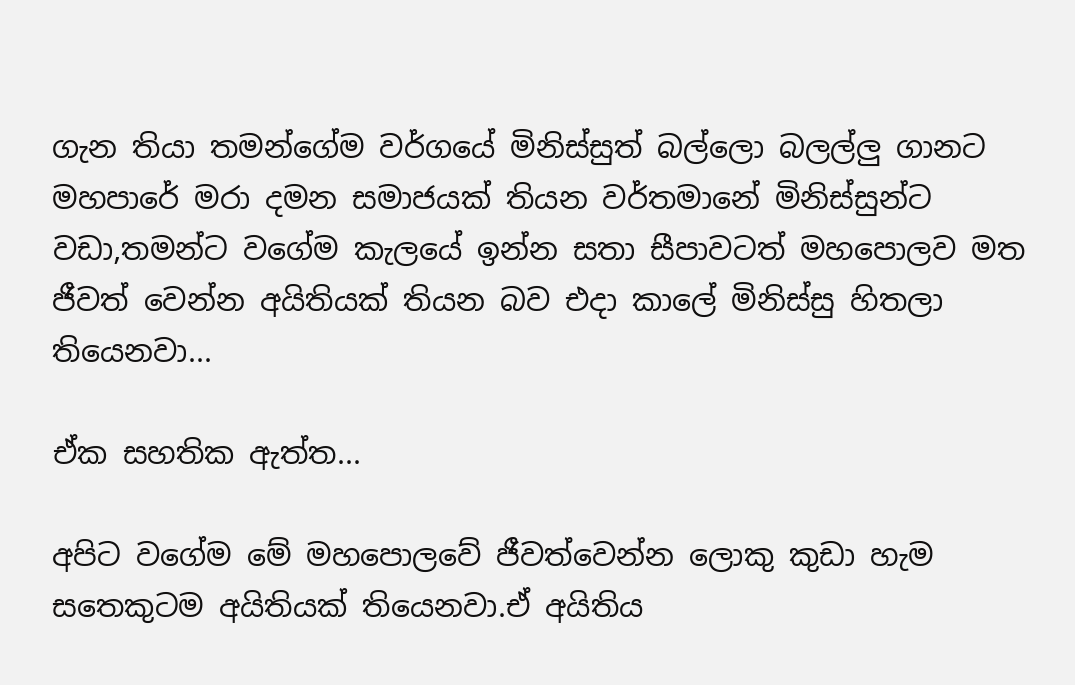ගැන තියා තමන්ගේම වර්ගයේ මිනිස්සුත් බල්ලො බලල්ලු ගානට මහපාරේ මරා දමන සමාජයක් තියන වර්තමානේ මිනිස්සුන්ට වඩා,තමන්ට වගේම කැලයේ ඉන්න සතා සීපාවටත් මහපොලව මත ජීවත් වෙන්න අයිතියක් තියන බව එදා කාලේ මිනිස්සු හිතලා තියෙනවා...

ඒක සහතික ඇත්ත...

අපිට වගේම මේ මහපොලවේ ජීවත්වෙන්න ලොකු කුඩා හැම සතෙකුටම අයිතියක් තියෙනවා.ඒ අයිතිය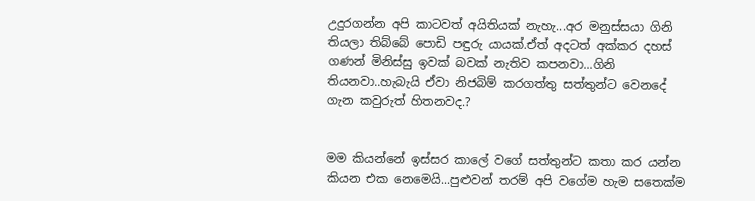උදුරගන්න අපි කාටවත් අයිතියක් නැහැ...අර මනුස්සයා ගිනි තියලා තිබ්බේ පොඩි පඳුරු යායක්.ඒත් අදටත් අක්කර දහස් ගණන් මිනිස්සු ඉවක් බවක් නැතිව කපනවා...ගිනි තියනවා..හැබැයි ඒවා නිජබිම් කරගත්තු සත්තුන්ට වෙනදේ ගැන කවුරුත් හිතනවද.?


මම කියන්නේ ඉස්සර කාලේ වගේ සත්තුන්ට කතා කර යන්න කියන එක නෙමෙයි...පුළුවන් තරම් අපි වගේම හැම සතෙක්ම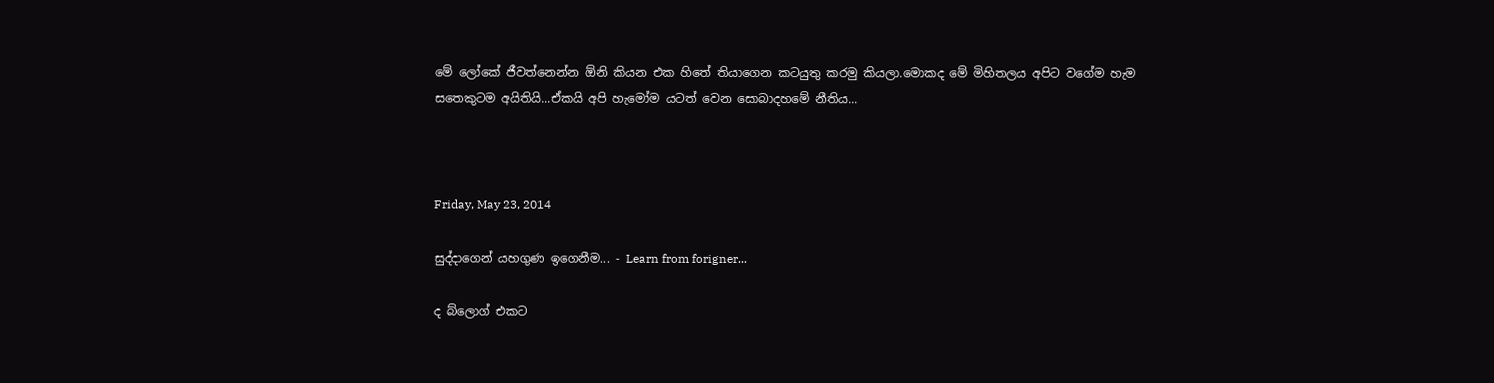මේ ලෝකේ ජීවත්නෙන්න ඕනි කියන එක හිතේ තියාගෙන කටයුතු කරමු කියලා.මොකද මේ මිහිතලය අපිට වගේම හැම සතෙකුටම අයිතියි...ඒකයි අපි හැමෝම යටත් වෙන සොබාදහමේ නීතිය...



Friday, May 23, 2014

සුද්දාගෙන් යහගුණ ඉගෙනීම... - Learn from forigner...

ද බ්ලොග් එකට‍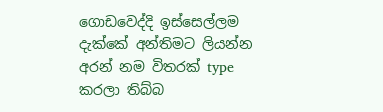ගොඩවෙද්දි ඉස්සෙල්ලම දැක්කේ අන්තිමට ලියන්න අරන් නම විතරක් type කරලා තිබ්බ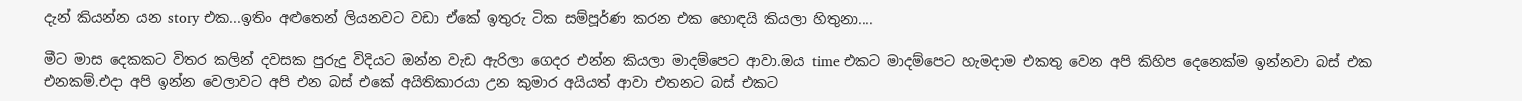දැන් කියන්න යන story එක...ඉතිං අළුතෙන් ලියනවට වඩා ඒකේ ඉතුරු ටික සම්පූර්ණ කරන එක හොඳයි කියලා හිතුනා....

මීට මාස දෙකකට විතර කලින් දවසක පුරුදු විදියට ඔන්න වැඩ ඇරිලා ගෙදර එන්න කියලා මාදම්පෙට ආවා.ඔය time එකට මාදම්පෙට හැමදාම එකතු වෙන අපි කිහිප දෙනෙක්ම ඉන්නවා බස් එක එනකම්.එදා අපි ඉන්න වෙලාවට අපි එන බස් එකේ අයිතිකාරයා උන කුමාර අයියත් ආවා එතනට බස් එකට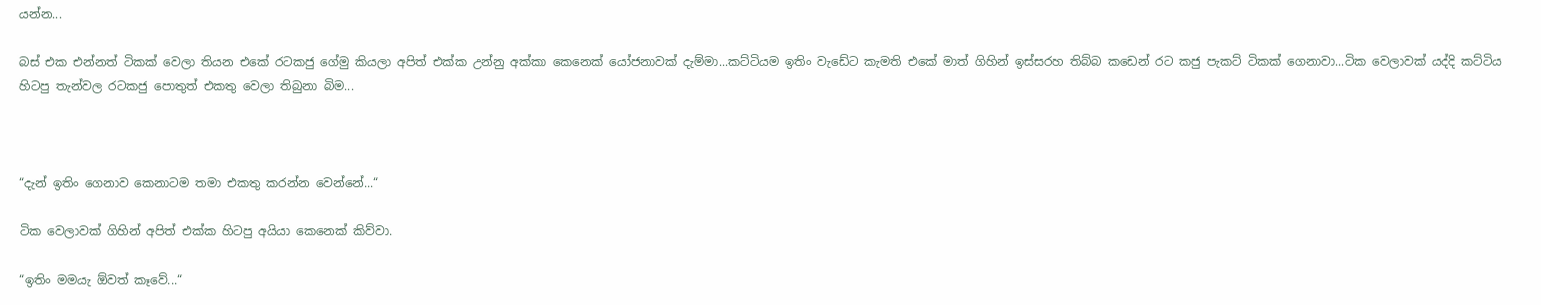යන්න...

බස් එක එන්නත් ටිකක් වෙලා තියන එකේ රටකජු ගේමු කියලා අපිත් එක්ක උන්නු අක්කා කෙනෙක් යෝජනාවක් දැම්මා...කට්ටියම ඉතිං වැඩේට කැමති එකේ මාත් ගිහින් ඉස්සරහ තිබ්බ කඩෙන් රට කජු පැකට් ටිකක් ගෙනාවා...ටික වෙලාවක් යද්දි කට්ටිය හිටපු තැන්වල රටකජු පොතුත් එකතු වෙලා තිබුනා බිම...



“දැන් ඉතිං ගෙනාව කෙනාටම තමා එකතු කරන්න වෙන්නේ...“

ටික වෙලාවක් ගිහින් අපිත් එක්ක හිටපු අයියා කෙනෙක් කිව්වා.

“ඉතිං මමයැ ඕවත් කෑවේ...“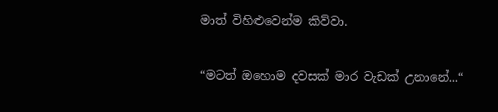මාත් විහිළුවෙන්ම කිව්වා.

“මටත් ඔහොම දවසක් මාර වැඩක් උනානේ...“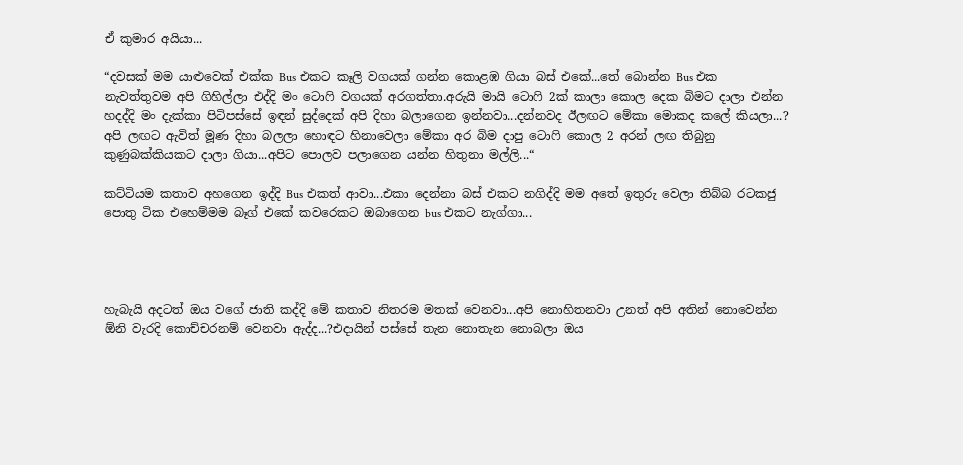ඒ කුමාර අයියා...

“දවසක් මම යාළුවෙක් එක්ක Bus එකට කෑලි වගයක් ගන්න කොළඹ ගියා බස් එකේ...තේ බොන්න Bus එක නැවත්තුවම අපි ගිහිල්ලා එද්දි මං ටොෆි වගයක් අරගත්තා.අරුයි මායි ටොෆි 2ක් කාලා කොල දෙක බිමට දාලා එන්න හදද්දි මං දැක්කා පිටිපස්සේ ඉඳන් සුද්දෙක් අපි දිහා බලාගෙන ඉන්නවා...දන්නවද ඊලඟට මේකා මොකද කලේ කියලා...?
අපි ලඟට ඇවිත් මූණ දිහා බලලා හොඳට හිනාවෙලා මේකා අර බිම දාපු ටොෆි කොල 2 අරන් ලඟ තිබුනු කුණුබක්කියකට දාලා ගියා...අපිට පොලව පලාගෙන යන්න හිතුනා මල්ලි...“

කට්ටියම කතාව අහගෙන ඉද්දි Bus එකත් ආවා...එකා දෙන්නා බස් එකට නගිද්දි මම අතේ ඉතුරු වෙලා තිබ්බ රටකජු පොතු ටික එහෙම්මම බෑග් එකේ කවරෙකට ඔබාගෙන bus එකට නැග්ගා...




හැබැයි අදටත් ඔය වගේ ජාති කද්දි මේ කතාව නිතරම මතක් වෙනවා...අපි නොහිතනවා උනත් අපි අතින් නොවෙන්න ඕනි වැරදි කොච්චරනම් වෙනවා ඇද්ද...?එදායින් පස්සේ තැන නොතැන නොබලා ඔය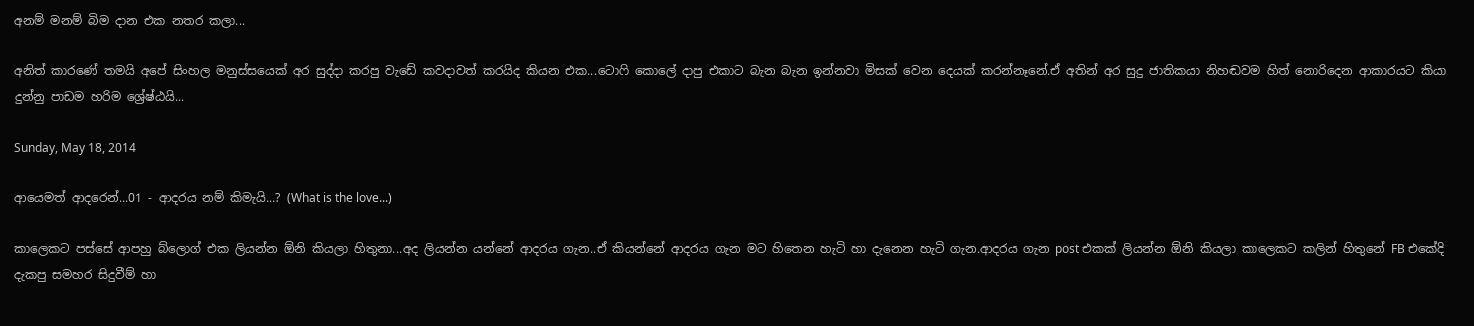අනම් මනම් බිම දාන එක නතර කලා...

අනිත් කාරණේ තමයි අපේ සිංහල මනුස්සයෙක් අර සුද්දා කරපු වැඩේ කවදාවත් කරයිද කියන එක...ටොෆි කොලේ දාපු එකාට බැන බැන ඉන්නවා මිසක් වෙන දෙයක් කරන්නෑනේ.ඒ අතින් අර සුදු ජාතිකයා නිහඬවම හිත් නොරිදෙන ආකාරයට කියා දුන්නු පාඩම හරිම ශ්‍රේෂ්ඨයි...

Sunday, May 18, 2014

ආයෙමත් ආදරෙන්...01 - ආදරය නම් කිමැයි...? (What is the love...)

කාලෙකට පස්සේ ආපහු බ්ලොග් එක ලියන්න ඕනි කියලා හිතුනා...අද ලියන්න යන්නේ ආදරය ගැන..ඒ කියන්නේ ආදරය ගැන මට හිතෙන හැටි හා දැනෙන හැටි ගැන.ආදරය ගැන post එකක් ලියන්න ඕනි කියලා කාලෙකට කලින් හිතුනේ FB එකේදි දැකපු සමහර සිදුවීම් හා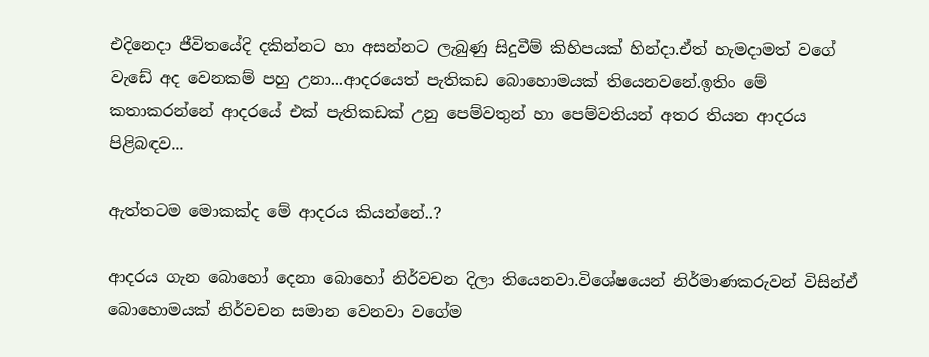එදිනෙදා ජීවිතයේදි දකින්නට හා අසන්නට ලැබුණු සිදුවීම් කිහිපයක් හින්දා.ඒත් හැමදාමත් වගේ වැඩේ අද වෙනකම් පහු උනා...ආදරයෙත් පැතිකඩ බොහොමයක් තියෙනවනේ.ඉතිං මේ කතාකරන්නේ ආදරයේ එක් පැතිකඩක් උනු පෙම්වතුන් හා පෙම්වතියන් අතර තියන ආදරය පිළිබඳව...

ඇත්තටම මොකක්ද මේ ආදරය කියන්නේ..?

ආදරය ගැන බොහෝ දෙනා බොහෝ නිර්වචන දිලා තියෙනවා.විශේෂයෙන් නිර්මාණකරුවන් විසින්ඒ බොහොමයක් නිර්වචන සමාන වෙනවා වගේම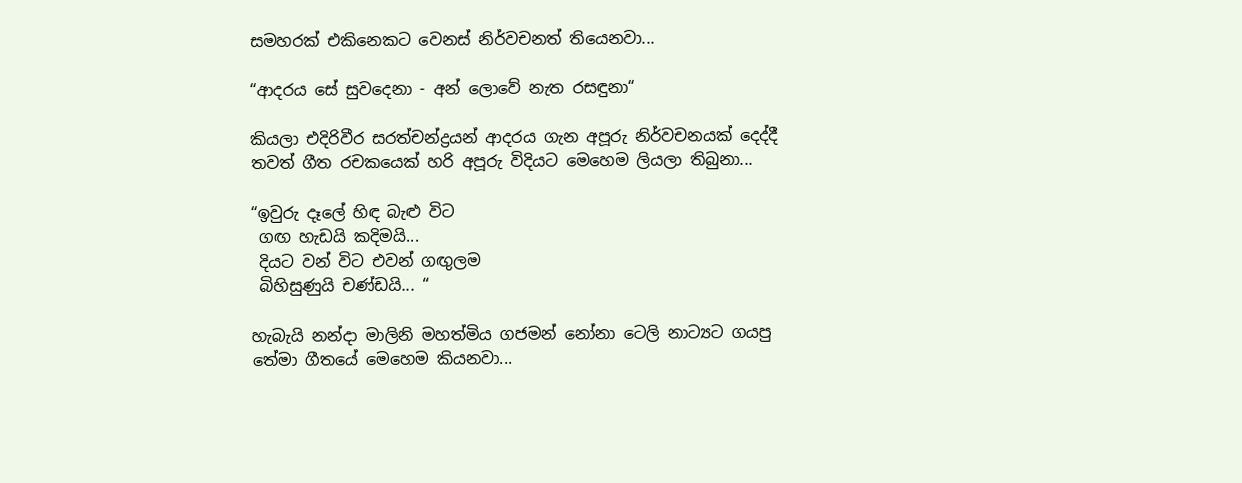සමහරක් එකිනෙකට වෙනස් නිර්වචනත් තියෙනවා...

“ආදරය සේ සුවදෙනා - අන් ලොවේ නැත රසඳුනා“

කියලා එදිරිවීර සරත්චන්ද්‍රයන් ආදරය ගැන අපූරු නිර්වචනයක් දෙද්දී තවත් ගීත රචකයෙක් හරි අපූරු විදියට මෙහෙම ලියලා තිබුනා...

“ඉවුරු දෑලේ හිඳ බැළු විට
 ගඟ හැඩයි කදිමයි...
 දියට වන් විට එවන් ගඟුලම
 බිහිසුණුයි චණ්ඩයි... “

හැබැයි නන්දා මාලිනි මහත්මිය ගජමන් නෝනා ටෙලි නාට්‍යට ගයපු තේමා ගීතයේ මෙහෙම කියනවා...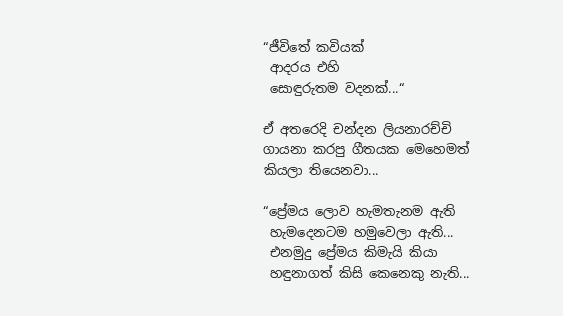“ජීවිතේ කවියක්
 ආදරය එහි
 සොඳුරුතම වදනක්...“

ඒ අතරෙදි චන්දන ලියනාරච්චි ගායනා කරපු ගීතයක මෙහෙමත් කියලා තියෙනවා...

“ප්‍රේමය ලොව හැමතැනම ඇති
 හැමදෙනටම හමුවෙලා ඇති...
 එනමුදු ප්‍රේමය කිමැයි කියා
 හඳුනාගත් කිසි කෙනෙකු නැති...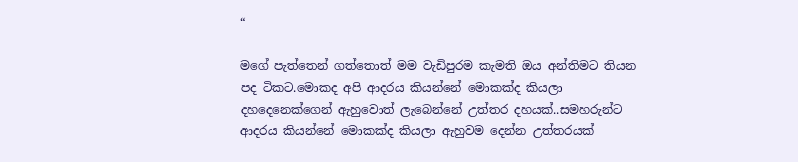“

මගේ පැත්තෙන් ගත්තොත් මම වැඩිපුරම කැමති ඔය අන්තිමට තියන පද ටිකට.මොකද අපි ආදරය කියන්නේ මොකක්ද කියලා දහදෙනෙක්ගෙන් ඇහුවොත් ලැබෙන්නේ උත්තර දහයක්..සමහරුන්ට ආදරය කියන්නේ මොකක්ද කියලා ඇහුවම දෙන්න උත්තරයක්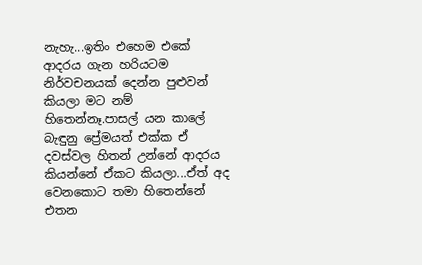නැහැ...ඉතිං එහෙම එකේ ආදරය ගැන හරියටම නිර්වචනයක් දෙන්න පුළුවන් කියලා මට නම් හිතෙන්නෑ.පාසල් යන කාලේ බැඳුනු ප්‍රේමයත් එක්ක ඒ දවස්වල හිතන් උන්නේ ආදරය කියන්නේ ඒකට කියලා...ඒත් අද වෙනකොට තමා හිතෙන්නේ එතන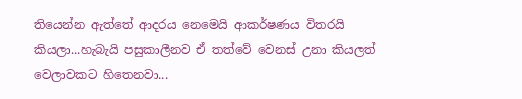තියෙන්න ඇත්තේ ආදරය නෙමෙයි ආකර්ෂණය විතරයි කියලා...හැබැයි පසුකාලීනව ඒ තත්වේ වෙනස් උනා කියලත් වෙලාවකට හිතෙනවා...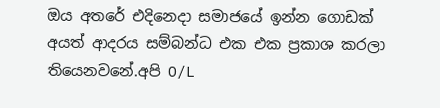ඔය අතරේ එදිනෙදා සමාජයේ ඉන්න ගොඩක් අයත් ආදරය සම්බන්ධ එක එක ප්‍රකාශ කරලා තියෙනවනේ.අපි O/L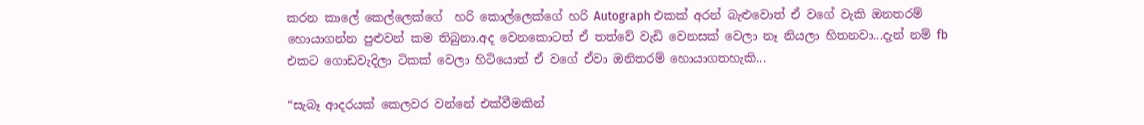කරන කාලේ කෙල්ලෙක්ගේ  හරි කොල්ලෙක්ගේ හරි Autograph එකක් අරන් බැළුවොත් ඒ වගේ වැකි ඔනතරම් හොයාගන්න පුළුවන් කම තිබුනා.අද වෙනකොටත් ඒ තත්වේ වැඩි වෙනසක් වෙලා නෑ නියලා හිතනවා...දැන් නම් fb එකට ගොඩවැදිලා ටිකක් වෙලා හිටියොත් ඒ වගේ ඒවා ඔනිතරම් හොයාගතහැකි...

“සැබෑ ආදරයක් කෙලවර වන්නේ එක්වීමකින්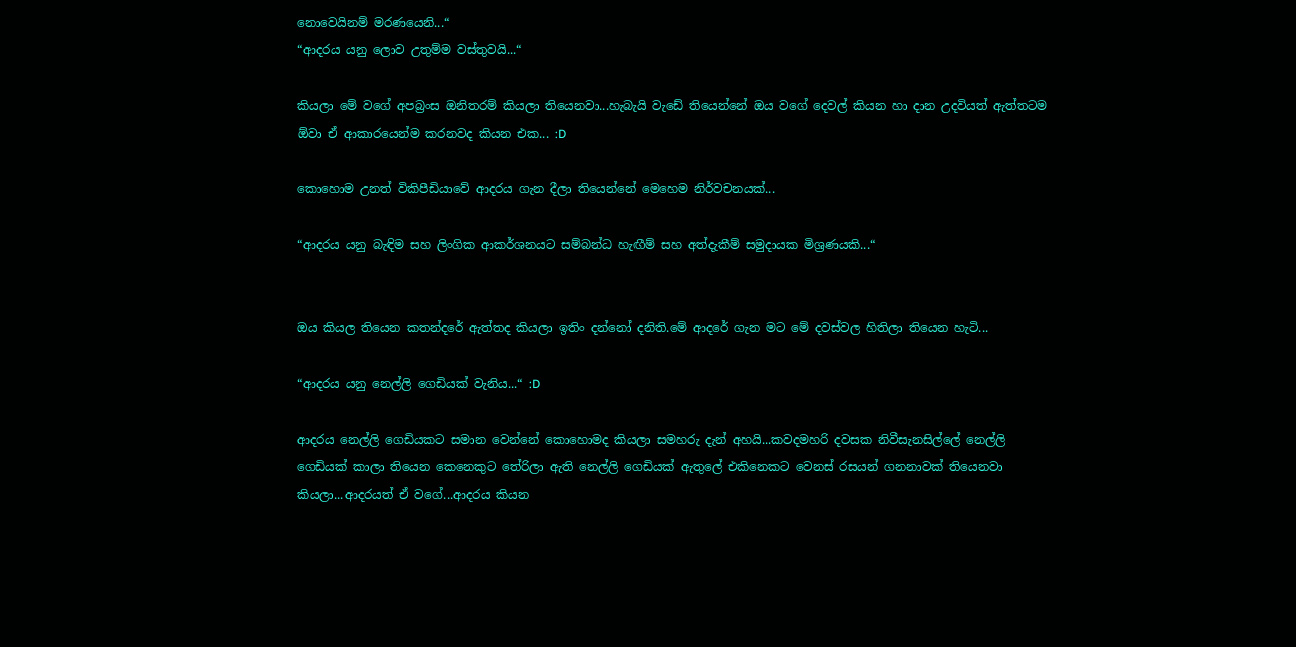නොවෙයිනම් මරණයෙනි...“
“ආදරය යනු ලොව උතුම්ම වස්තුවයි...“

කියලා මේ වගේ අපබ්‍රංස ඔනිතරම් කියලා තියෙනවා...හැබැයි වැඩේ තියෙන්නේ ඔය වගේ දෙවල් කියන හා දාන උදවියත් ඇත්තටම ඕවා ඒ ආකාරයෙන්ම කරනවද කියන එක... :D

කොහොම උනත් විකිපීඩියාවේ ආදරය ගැන දීලා තියෙන්නේ මෙහෙම නිර්වචනයක්...

“ආදරය යනු බැඳිම සහ ලිංගික ආකර්ශනයට සම්බන්ධ හැඟීම් සහ අත්දැකීම් සමුදායක මිශ්‍රණයකි...“


ඔය කියල තියෙන කතන්දරේ ඇත්තද කියලා ඉතිං දන්නෝ දනිති.මේ ආදරේ ගැන මට මේ දවස්වල හිතිලා තියෙන හැටි...

“ආදරය යනු නෙල්ලි ගෙඩියක් වැනිය...“ :D

ආදරය නෙල්ලි ගෙඩියකට සමාන වෙන්නේ කොහොමද කියලා සමහරු දැන් අහයි...කවදමහරි දවසක නිවීසැනසිල්ලේ නෙල්ලි ගෙඩියක් කාලා තියෙන කෙනෙකුට තේරිලා ඇති නෙල්ලි ගෙඩියක් ඇතුලේ එකිනෙකට වෙනස් රසයන් ගනනාවක් තියෙනවා කියලා...ආදරයත් ඒ වගේ...ආදරය කියන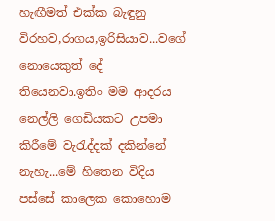හැඟීමත් එක්ක බැඳුනු විරහව,රාගය,ඉරිසියාව...වගේ නොයෙකුත් දේ තියෙනවා.ඉතිං මම ආදරය නෙල්ලි ගෙඩියකට උපමා කිරීමේ වැරැද්දක් දකින්නේ නැහැ...මේ හිතෙන විදිය පස්සේ කාලෙක කොහොම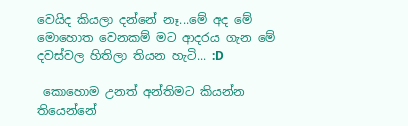වෙයිද කියලා දන්නේ නෑ...මේ අද මේ මොහොත වෙනකම් මට ආදරය ගැන මේ දවස්වල හිතිලා තියන හැටි... :D

 කොහොම උනත් අන්තිමට කියන්න තියෙන්නේ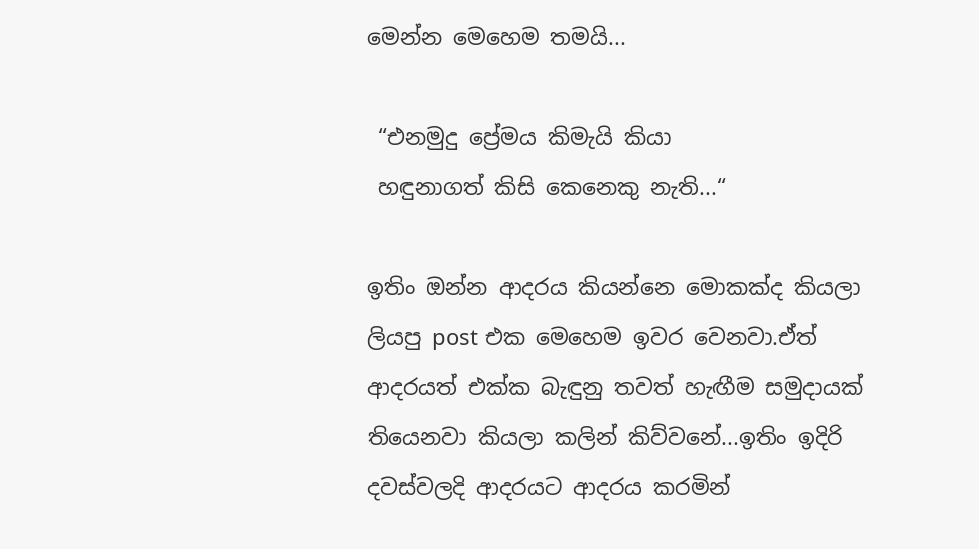මෙන්න මෙහෙම තමයි...

 “එනමුදු ප්‍රේමය කිමැයි කියා
 හඳුනාගත් කිසි කෙනෙකු නැති...“

ඉතිං ඔන්න ආදරය කියන්නෙ මොකක්ද කියලා ලියපු post එක මෙහෙම ඉවර වෙනවා.ඒත් ආදරයත් එක්ක බැඳුනු තවත් හැඟීම සමුදායක් තියෙනවා කියලා කලින් කිව්වනේ...ඉතිං ඉදිරි දවස්වලදි ආදරයට ආදරය කරමින්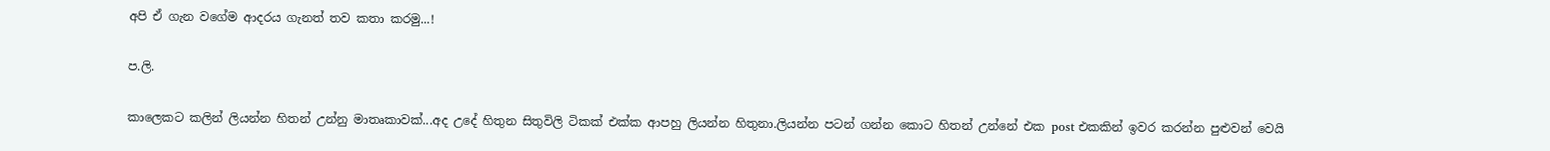අපි ඒ ගැන වගේම ආදරය ගැනත් තව කතා කරමු...!

ප.ලි.

කාලෙකට කලින් ලියන්න හිතන් උන්නු මාතෘකාවක්...අද උදේ හිතුන සිතුවිලි ටිකක් එක්ක ආපහු ලියන්න හිතුනා.ලියන්න පටන් ගන්න කොට හිතන් උන්නේ එක post එකකින් ඉවර කරන්න පුළුවන් වෙයි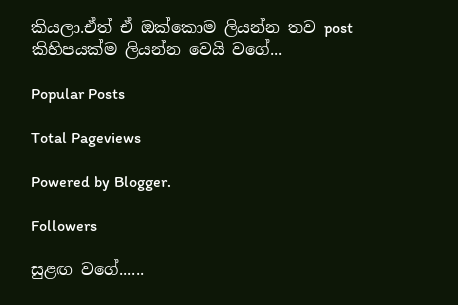කියලා.ඒත් ඒ ඔක්කොම ලියන්න තව post කිහිපයක්ම ලියන්න වෙයි වගේ...

Popular Posts

Total Pageviews

Powered by Blogger.

Followers

සුළඟ වගේ......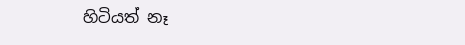හිටියත් නෑ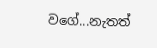වගේ...නැතත්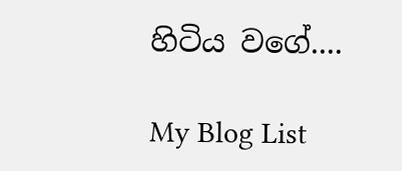හිටිය වගේ....

My Blog List